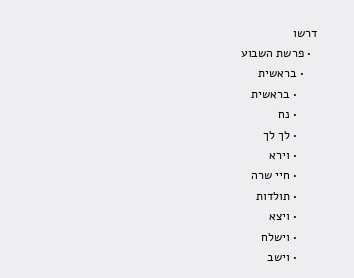דרשו
  • פרשת השבוע
    • בראשית
      • בראשית
      • נח
      • לך לך
      • וירא
      • חיי שרה
      • תולדות
      • ויצא
      • וישלח
      • וישב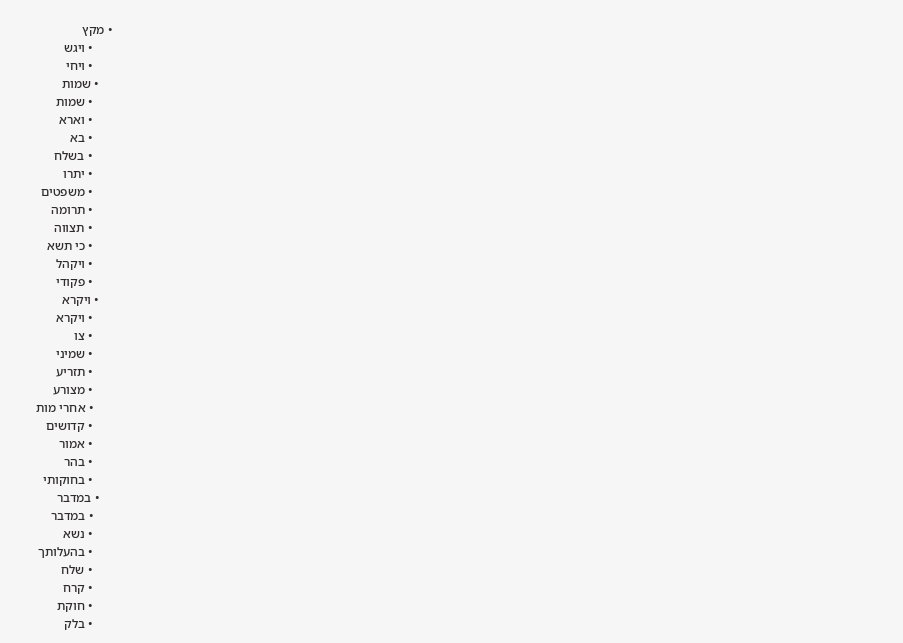• מקץ
      • ויגש
      • ויחי
    • שמות
      • שמות
      • וארא
      • בא
      • בשלח
      • יתרו
      • משפטים
      • תרומה
      • תצווה
      • כי תשא
      • ויקהל
      • פקודי
    • ויקרא
      • ויקרא
      • צו
      • שמיני
      • תזריע
      • מצורע
      • אחרי מות
      • קדושים
      • אמור
      • בהר
      • בחוקותי
    • במדבר
      • במדבר
      • נשא
      • בהעלותך
      • שלח
      • קרח
      • חוקת
      • בלק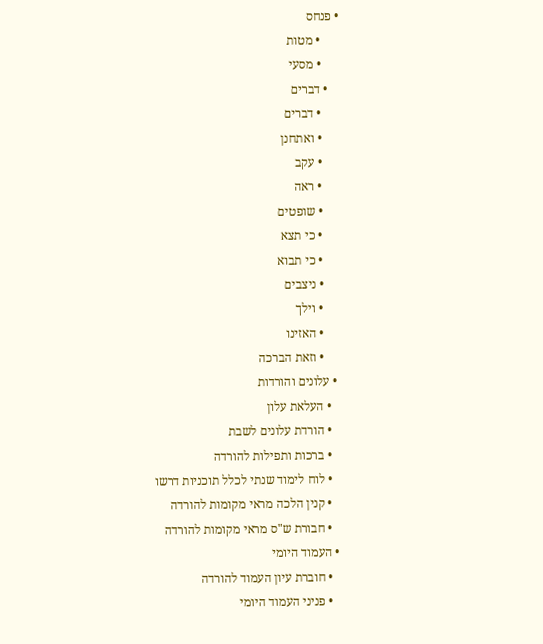• פנחס
      • מטות
      • מסעי
    • דברים
      • דברים
      • ואתחנן
      • עקב
      • ראה
      • שופטים
      • כי תצא
      • כי תבוא
      • ניצבים
      • וילך
      • האזינו
      • וזאת הברכה
  • עלונים והורדות
    • העלאת עלון
    • הורדת עלונים לשבת
    • ברכות ותפילות להורדה
    • לוח לימוד שנתי לכלל תוכניות דרשו
    • קנין הלכה מראי מקומות להורדה
    • חבורת ש"ס מראי מקומות להורדה
  • העמוד היומי
    • חוברת עיון העמוד להורדה
    • פניני העמוד היומי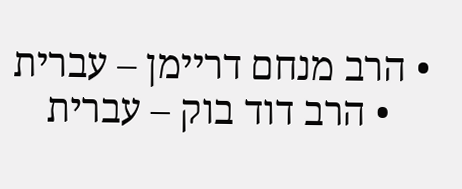• הרב מנחם דריימן – עברית
    • הרב דוד בוק – עברית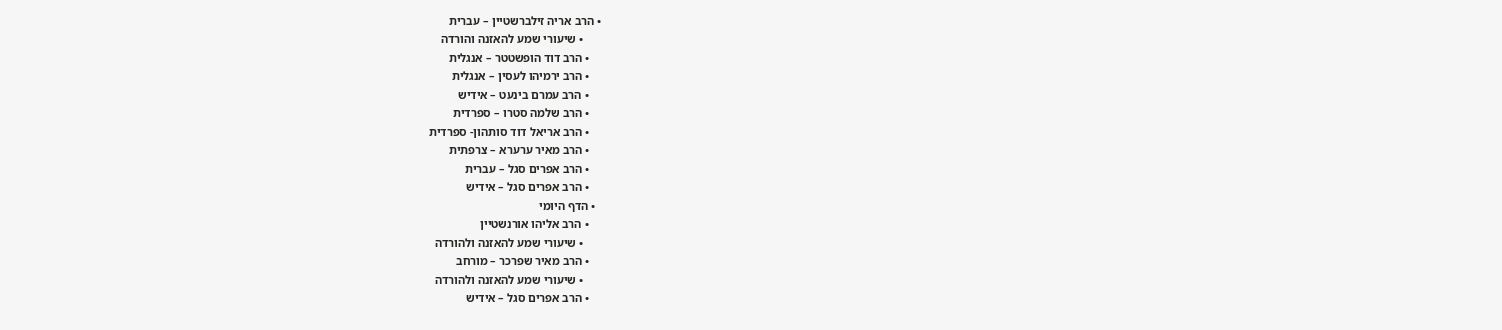• הרב אריה זילברשטיין – עברית
      • שיעורי שמע להאזנה והורדה
    • הרב דוד הופשטטר – אנגלית
    • הרב ירמיהו לעסין – אנגלית
    • הרב עמרם בינעט – אידיש
    • הרב שלמה סטרו – ספרדית
    • הרב אריאל דוד סותהון- ספרדית
    • הרב מאיר ערערא – צרפתית
    • הרב אפרים סגל – עברית
    • הרב אפרים סגל – אידיש
  • הדף היומי
    • הרב אליהו אורנשטיין
      • שיעורי שמע להאזנה ולהורדה
    • הרב מאיר שפרכר – מורחב
      • שיעורי שמע להאזנה ולהורדה
    • הרב אפרים סגל – אידיש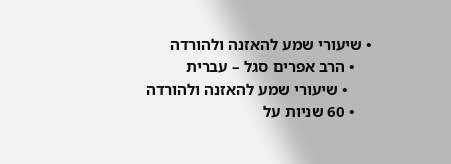• שיעורי שמע להאזנה ולהורדה
    • הרב אפרים סגל – עברית
      • שיעורי שמע להאזנה ולהורדה
    • 60 שניות על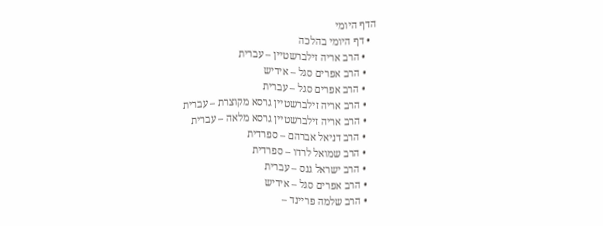הדף היומי
  • דף היומי בהלכה
    • הרב אריה זילברשטיין – עברית
    • הרב אפרים סגל – אידיש
    • הרב אפרים סגל – עברית
    • הרב אריה זילברשטיין גרסא מקוצרת – עברית
    • הרב אריה זילברשטיין גרסא מלאה – עברית
    • הרב דניאל אברהם – ספרדית
    • הרב שמואל לרדו – ספרדית
    • הרב ישראל גנס – עברית
    • הרב אפרים סגל – אידיש
    • הרב שלמה פריינד –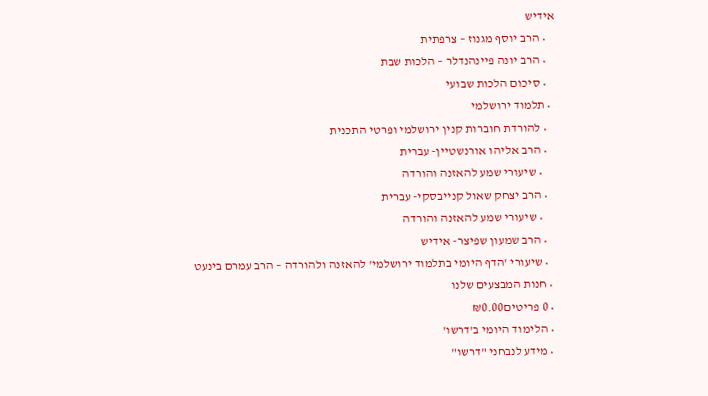אידיש
    • הרב יוסף מגנוז – צרפתית
    • הרב יונה פיינהנדלר – הלכות שבת
    • סיכום הלכות שבועי
  • תלמוד ירושלמי
    • להורדת חוברות קנין ירושלמי ופרטי התכנית
    • הרב אליהו אורנשטיין- עברית
      • שיעורי שמע להאזנה והורדה
    • הרב יצחק שאול קנייבסקי- עברית
      • שיעורי שמע להאזנה והורדה
    • הרב שמעון שפיצר- אידיש
    • שיעורי 'הדף היומי בתלמוד ירושלמי' להאזנה ולהורדה – הרב עמרם בינעט
  • חנות המבצעים שלנו
  • 0 פריטים₪0.00
  • הלימוד היומי ב'דרשו'
  • מידע לנבחני "דרשו"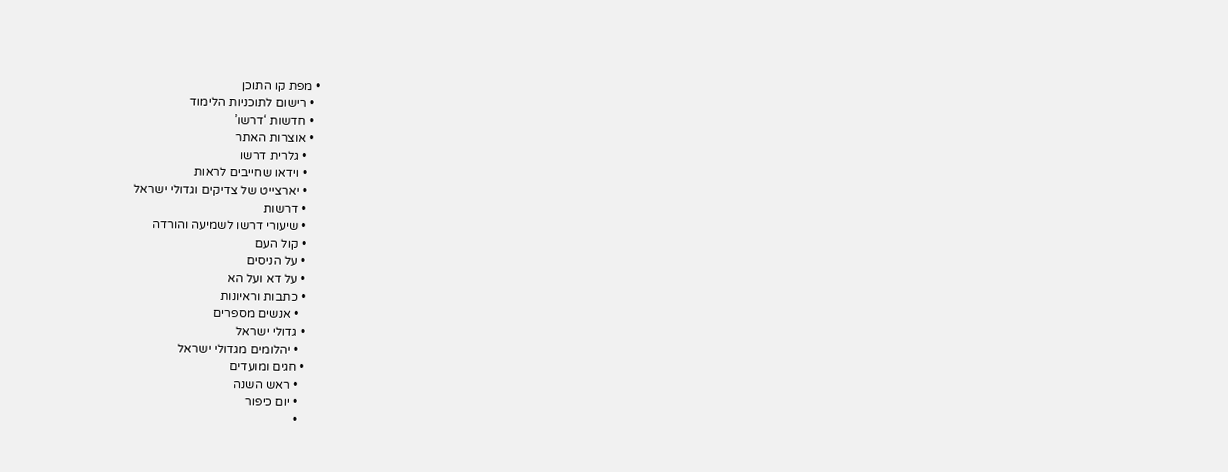• מפת קו התוכן
  • רישום לתוכניות הלימוד
  • חדשות ‘דרשו’
  • אוצרות האתר
    • גלרית דרשו
    • וידאו שחייבים לראות
    • יארצייט של צדיקים וגדולי ישראל
    • דרשות
    • שיעורי דרשו לשמיעה והורדה
    • קול העם
    • על הניסים
    • על דא ועל הא
    • כתבות וראיונות
      • אנשים מספרים
    • גדולי ישראל
      • יהלומים מגדולי ישראל
    • חגים ומועדים
      • ראש השנה
      • יום כיפור
      •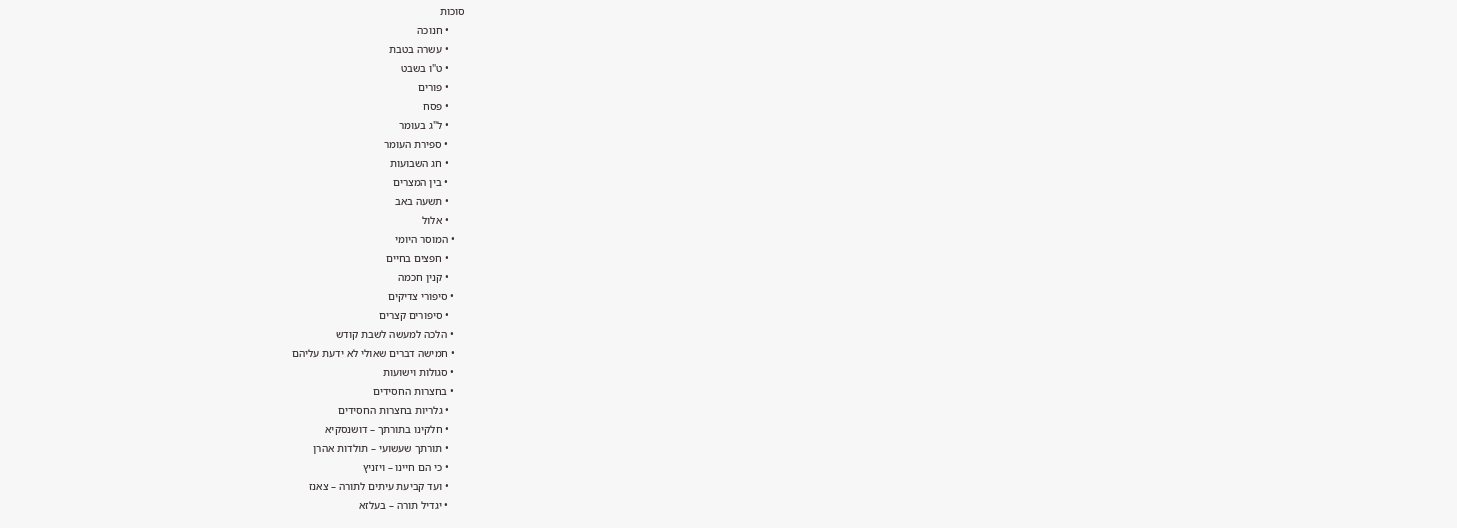סוכות
      • חנוכה
      • עשרה בטבת
      • ט"ו בשבט
      • פורים
      • פסח
      • ל"ג בעומר
      • ספירת העומר
      • חג השבועות
      • בין המצרים
      • תשעה באב
      • אלול
    • המוסר היומי
      • חפצים בחיים
      • קנין חכמה
    • סיפורי צדיקים
      • סיפורים קצרים
    • הלכה למעשה לשבת קודש
    • חמישה דברים שאולי לא ידעת עליהם
    • סגולות וישועות
    • בחצרות החסידים
      • גלריות בחצרות החסידים
      • חלקינו בתורתך – דושנסקיא
      • תורתך שעשועי – תולדות אהרן
      • כי הם חיינו – ויזניץ
      • ועד קביעת עיתים לתורה – צאנז
      • יגדיל תורה – בעלזא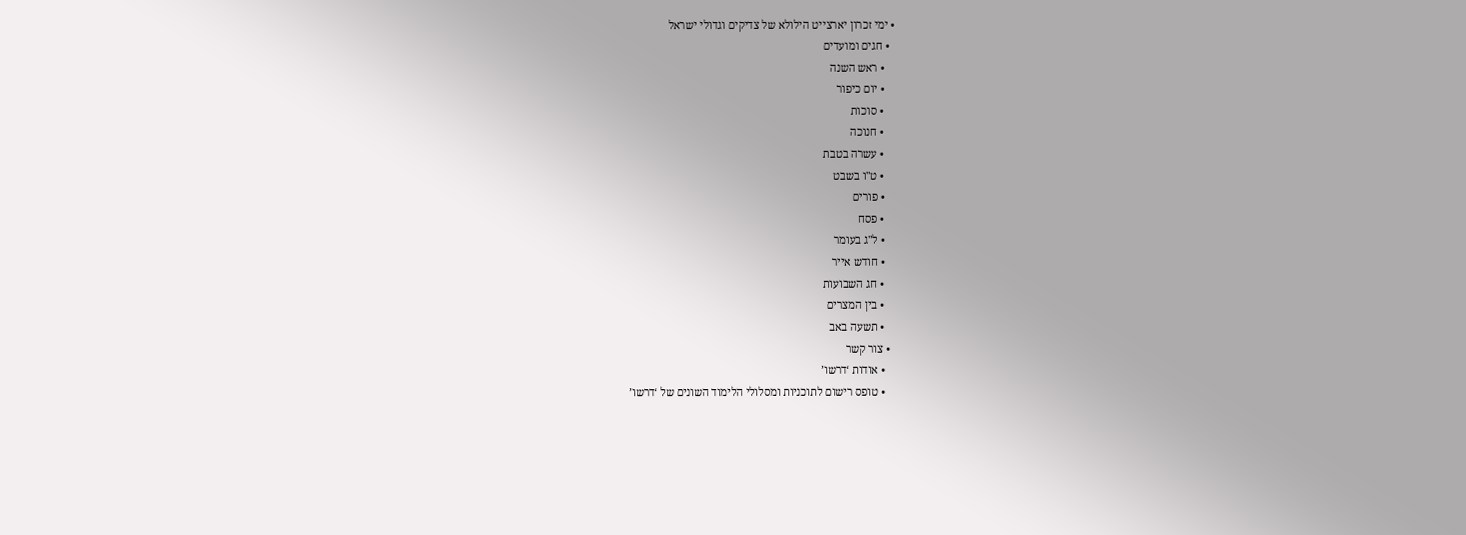• ימי זכרון יארצייט הילולא של צדיקים וגדולי ישראל
  • חגים ומועדים
    • ראש השנה
    • יום כיפור
    • סוכות
    • חנוכה
    • עשרה בטבת
    • ט"ו בשבט
    • פורים
    • פסח
    • ל"ג בעומר
    • חודש אייר
    • חג השבועות
    • בין המצרים
    • תשעה באב
  • צור קשר
    • אודות ‘דרשו’
    • טופס רישום לתוכניות ומסלולי הלימוד השונים של ‘דרשו’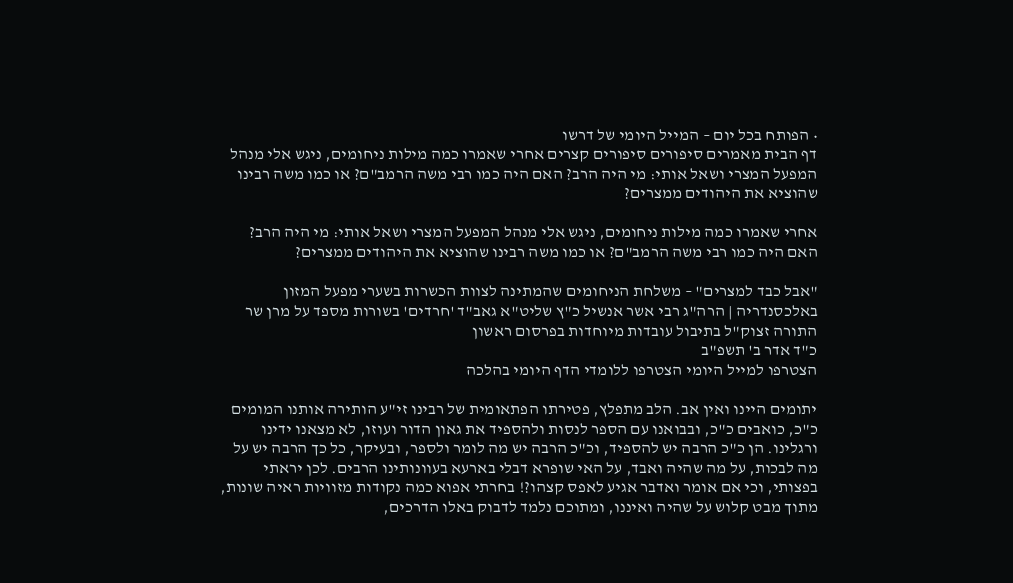• הפותח בכל יום – המייל היומי של דרשו
דף הבית מאמרים סיפורים סיפורים קצרים אחרי שאמרו כמה מילות ניחומים, ניגש אלי מנהל המפעל המצרי ושאל אותי: מי היה הרב? האם היה כמו רבי משה הרמב"ם? או כמו משה רבינו שהוציא את היהודים ממצרים?

אחרי שאמרו כמה מילות ניחומים, ניגש אלי מנהל המפעל המצרי ושאל אותי: מי היה הרב? האם היה כמו רבי משה הרמב"ם? או כמו משה רבינו שהוציא את היהודים ממצרים?

"אבל כבד למצרים" – משלחת הניחומים שהמתינה לצוות הכשרות בשערי מפעל המזון באלכסנדריה | הרה"ג רבי אשר אנשיל כ"ץ שליט"א גאב"ד 'חרדים' בשורות מספד על מרן שר התורה זצוק"ל בתיבול עובדות מיוחדות בפרסום ראשון
כ"ד אדר ב' תשפ"ב
הצטרפו למייל היומי הצטרפו ללומדי הדף היומי בהלכה

יתומים היינו ואין אב. הלב מתפלץ, פטירתו הפתאומית של רבינו זי"ע הותירה אותנו המומים כ"כ, כואבים כ"כ, ובבואנו עם הספר לנסות ולהספיד את גאון הדור ועוזו, לא מצאנו ידינו ורגלינו. הן כ"כ הרבה יש להספיד, וכ"כ הרבה יש מה לומר ולספר, ובעיקר, כל כך הרבה יש על מה לבכות, על מה שהיה ואבד, על האי שופרא דבלי בארעא בעוונותינו הרבים. לכן יראתי בפצותי, וכי אם אומר ואדבר אגיע לאפס קצהו?! בחרתי אפוא כמה נקודות מזוויות ראיה שונות, מתוך מבט קלוש על שהיה ואיננו, ומתוכם נלמד לדבוק באלו הדרכים,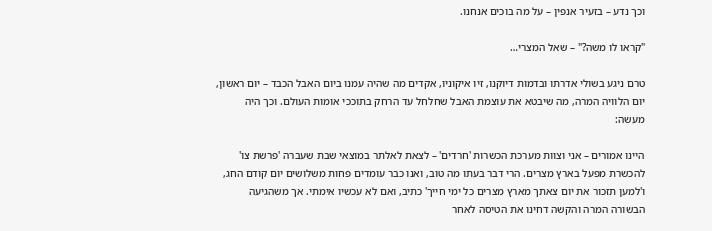וכך נדע – בזעיר אנפין – על מה בוכים אנחנו.

"קראו לו משה?" – שאל המצרי…

טרם ניגע בשולי אדרתו ובדמות דיוקנו, זיו איקוניו, אקדים מה שהיה עמנו ביום האבל הכבד – יום ראשון, יום הלוויה המרה, מה שיבטא את עוצמת האבל שחלחל עד הרחק בתוככי אומות העולם. וכך היה מעשה:

היינו אמורים – אני וצוות מערכת הכשרות 'חרדים' – לצאת לאלתר במוצאי שבת שעברה 'פרשת צו' להכשרת מפעל בארץ מצרים. הרי דבר בעתו מה טוב, ואנו כבר עומדים פחות משלושים יום קודם החג, ו'למען תזכור את יום צאתך מארץ מצרים כל ימי חייך' כתיב, ואם לא עכשיו אימתי. אך משהגיעה הבשורה המרה והקשה דחינו את הטיסה לאחר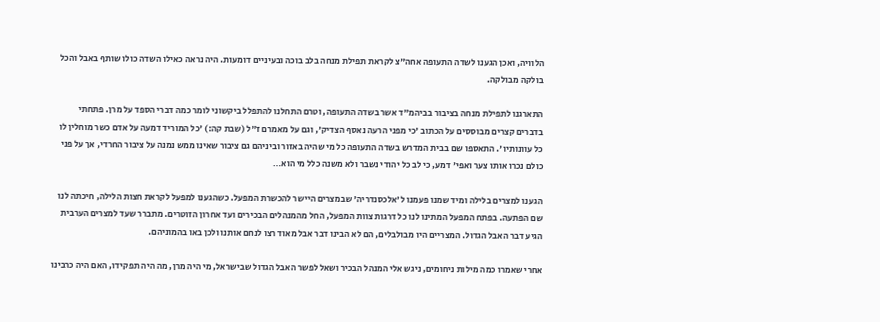הלוויה, ואכן הגענו לשדה התעופה אחה"צ לקראת תפילת מנחה בלב בוכה ובעיניים דומעות. היה נראה כאילו השדה כולו שותף באבל והכל בולקה מבולקה.

התארגנו לתפילת מנחה בציבור בביהמ"ד אשר בשדה התעופה, וטרם התחלנו להתפלל ביקשוני לומר כמה דברי הספד על מרן. פתחתי בדברים קצרים מבוססים על הכתוב 'כי מפני הרעה נאסף הצדיק', וגם על מאמרם ז"ל (שבת קה:) 'כל המוריד דמעה על אדם כשר מוחלין לו כל עוונותיו'. התאספו שם בבית המדרש בשדה התעופה כל מי שהיה באזור וביניהם גם ציבור שאינו ממש נמנה על ציבור החרדי, אך על פני כולם נכרו אותו צער ואפי' דמע, כי לב כל יהודי נשבר ולא משנה כלל מי הוא…

הגענו למצרים בלילה ומיד שמנו פעמנו ל'אלכסנדריה' שבמצרים היישר להכשרת המפעל. כשהגענו למפעל לקראת חצות הלילה, חיכתה לנו שם הפתעה. בפתח המפעל המתינו לנו כל דרגות צוות המפעל, החל מהמנהלים הבכירים ועד אחרון הזוטרים. מתברר שעד למצרים הערבית הגיע דבר האבל הגדול. המצריים היו מבולבלים, הם לא הבינו דבר אבל מאוד רצו לנחם אותנו ולכן באו בהמוניהם.

אחרי שאמרו כמה מילות ניחומים, ניגש אלי המנהל הבכיר ושאל לפשר האבל הגדול שבישראל, מי היה מרן, מה היה תפקידו, האם היה כרבינו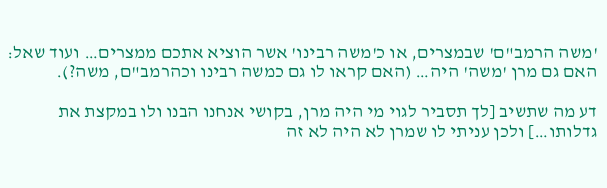'משה הרמב"ם' שבמצרים, או כ'משה רבינו' אשר הוציא אתכם ממצרים… ועוד שאל: האם גם מרן 'משה' היה… (האם קראו לו גם כמשה רבינו וכהרמב"ם, משה?).

דע מה שתשיב [לך תסביר לגוי מי היה מרן, בקושי אנחנו הבנו ולו במקצת את גדלותו…] ולכן עניתי לו שמרן לא היה לא זה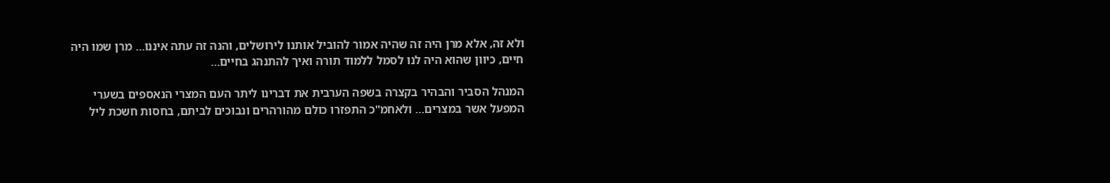ולא זה, אלא מרן היה זה שהיה אמור להוביל אותנו לירושלים, והנה זה עתה איננו… מרן שמו היה חיים, כיוון שהוא היה לנו לסמל ללמוד תורה ואיך להתנהג בחיים…

המנהל הסביר והבהיר בקצרה בשפה הערבית את דברינו ליתר העם המצרי הנאספים בשערי המפעל אשר במצרים… ולאחמ"כ התפזרו כולם מהורהרים ונבוכים לביתם, בחסות חשכת ליל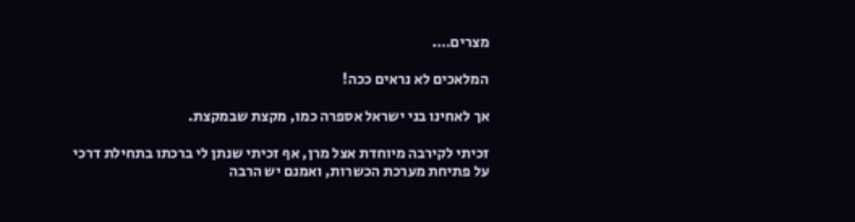מצרים….

המלאכים לא נראים ככה!

אך לאחינו בני ישראל אספרה כמו, מקצת שבמקצת.

זכיתי לקירבה מיוחדת אצל מרן, אף זכיתי שנתן לי ברכתו בתחילת דרכי על פתיחת מערכת הכשרות, ואמנם יש הרבה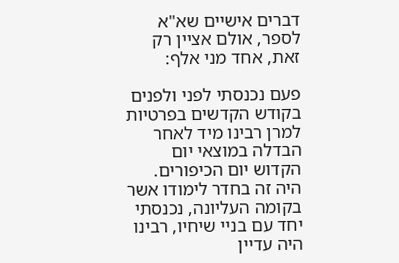דברים אישיים שא"א לספר, אולם אציין רק זאת, אחד מני אלף:

פעם נכנסתי לפני ולפנים בקודש הקדשים בפרטיות למרן רבינו מיד לאחר הבדלה במוצאי יום הקדוש יום הכיפורים. היה זה בחדר לימודו אשר בקומה העליונה, נכנסתי יחד עם בניי שיחיו, רבינו היה עדיין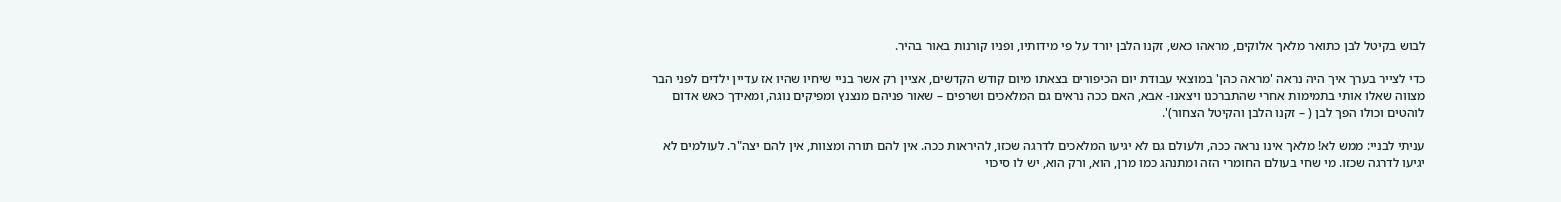לבוש בקיטל לבן כתואר מלאך אלוקים, מראהו כאש, זקנו הלבן יורד על פי מידותיו, ופניו קורנות באור בהיר.

כדי לצייר בערך איך היה נראה 'מראה כהן' במוצאי עבודת יום הכיפורים בצאתו מיום קודש הקדשים, אציין רק אשר בניי שיחיו שהיו אז עדיין ילדים לפני הבר מצווה שאלו אותי בתמימות אחרי שהתברכנו ויצאנו- אבא, האם ככה נראים גם המלאכים ושרפים – שאור פניהם מנצנץ ומפיקים נוגה, ומאידך כאש אדום לוהטים וכולו הפך לבן ( – זקנו הלבן והקיטל הצחור)'.

עניתי לבניי: ממש לא! מלאך אינו נראה ככה, ולעולם גם לא יגיעו המלאכים לדרגה שכזו, להיראות ככה. אין להם תורה ומצוות, אין להם יצה"ר. לעולמים לא יגיעו לדרגה שכזו. מי שחי בעולם החומרי הזה ומתנהג כמו מרן, הוא, ורק הוא, יש לו סיכוי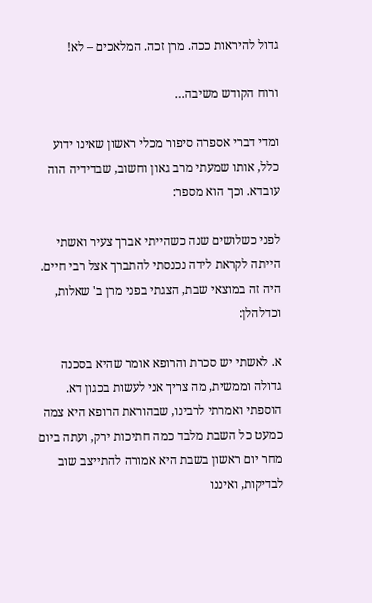גדול להיראות ככה. מרן זכה. המלאכים – לא!

ורוח הקודש משיבה…

ומדי דברי אספרה סיפור מכלי ראשון שאינו ידוע כלל, אותו שמעתי מרב גאון וחשוב, שבדידיה הוה עובדא. וכך הוא מספר:

לפני כשלושים שנה כשהייתי אברך צעיר ואשתי הייתה לקראת לידה נכנסתי להתברך אצל רבי חיים. היה זה במוצאי שבת, הצגתי בפני מרן ב' שאלות, וכדלהלן:

א. לאשתי יש סכרת והרופא אומר שהיא בסכנה גדולה וממשית, מה צריך אני לעשות בכגון דא. הוספתי ואמרתי לרבינו, שבהוראת הרופא היא צמה כמעט כל השבת מלבד כמה חתיכות ירק, ועתה ביום מחר יום ראשון בשבת היא אמורה להתייצב שוב לבדיקות, ואיננו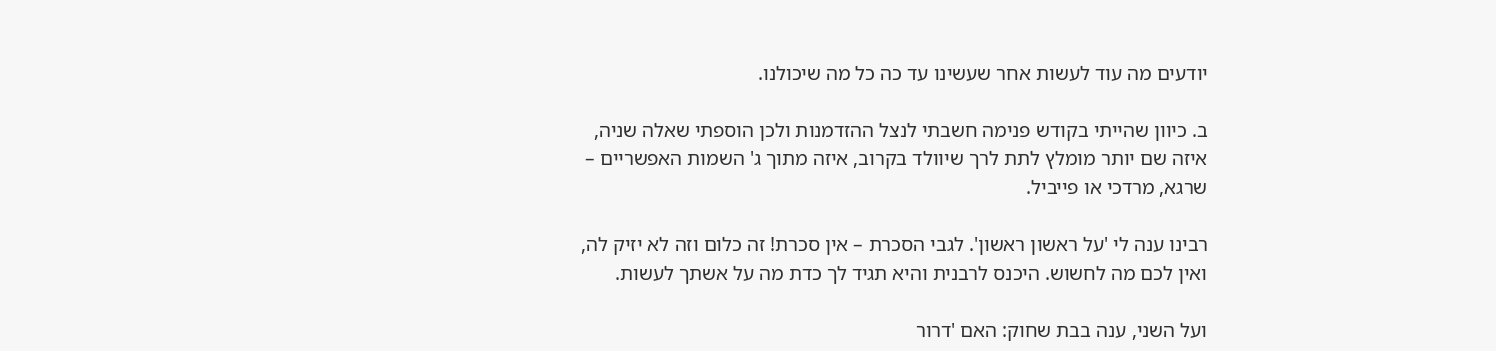יודעים מה עוד לעשות אחר שעשינו עד כה כל מה שיכולנו.

ב. כיוון שהייתי בקודש פנימה חשבתי לנצל ההזדמנות ולכן הוספתי שאלה שניה, איזה שם יותר מומלץ לתת לרך שיוולד בקרוב, איזה מתוך ג' השמות האפשריים – שרגא, מרדכי או פייביל.

רבינו ענה לי 'על ראשון ראשון'. לגבי הסכרת – אין סכרת! זה כלום וזה לא יזיק לה, ואין לכם מה לחשוש. היכנס לרבנית והיא תגיד לך כדת מה על אשתך לעשות.

ועל השני, ענה בבת שחוק: האם 'דרור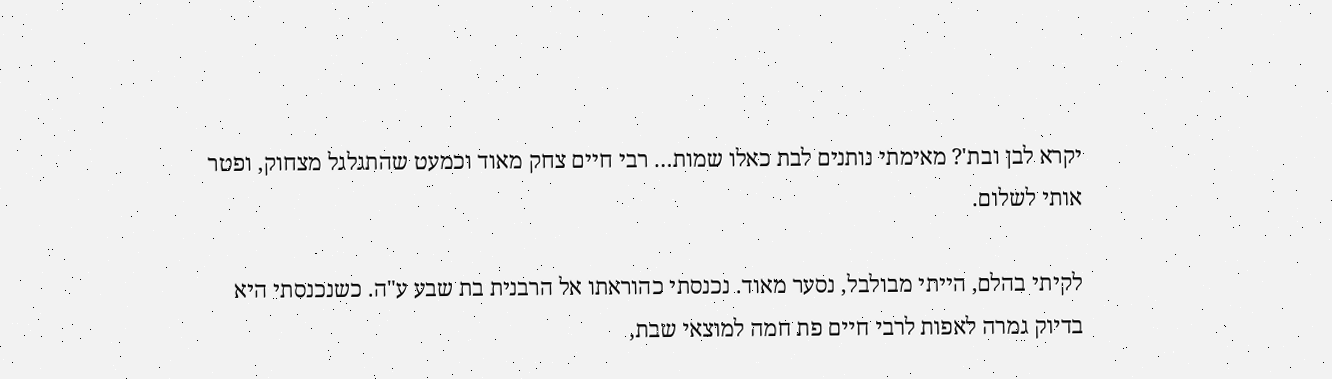יקרא לבן ובת'? מאימתי נותנים לבת כאלו שמות… רבי חיים צחק מאוד וכמעט שהתגלגל מצחוק, ופטר אותי לשלום.

לקיתי בהלם, הייתי מבולבל, נסער מאוד. נכנסתי כהוראתו אל הרבנית בת שבע ע"ה. כשנכנסתי היא בדיוק גמרה לאפות לרבי חיים פת חמה למוצאי שבת,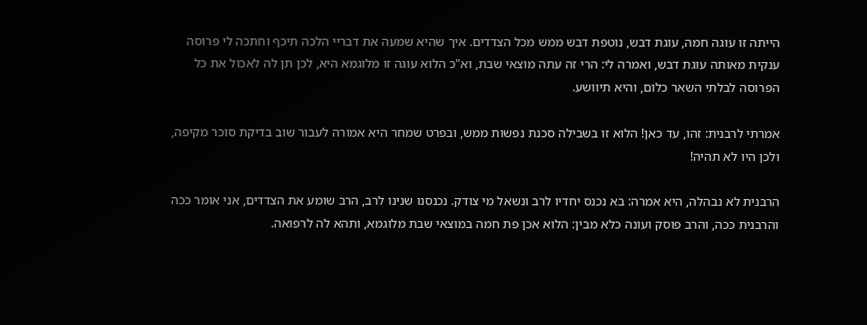הייתה זו עוגה חמה, עוגת דבש, נוטפת דבש ממש מכל הצדדים. איך שהיא שמעה את דבריי הלכה תיכף וחתכה לי פרוסה ענקית מאותה עוגת דבש, ואמרה לי: הרי זה עתה מוצאי שבת, וא"כ הלוא עוגה זו מלוגמא היא, לכן תן לה לאכול את כל הפרוסה לבלתי השאר כלום, והיא תיוושע.

אמרתי לרבנית: זהו, עד כאן! הלוא זו בשבילה סכנת נפשות ממש, ובפרט שמחר היא אמורה לעבור שוב בדיקת סוכר מקיפה, ולכן היו לא תהיה!

הרבנית לא נבהלה, היא אמרה: בא נכנס יחדיו לרב ונשאל מי צודק. נכנסנו שנינו לרב, הרב שומע את הצדדים, אני אומר ככה והרבנית ככה, והרב פוסק ועונה כלא מבין: הלוא אכן פת חמה במוצאי שבת מלוגמא, ותהא לה לרפואה.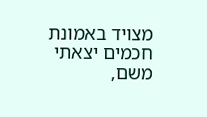מצויד באמונת חכמים יצאתי משם,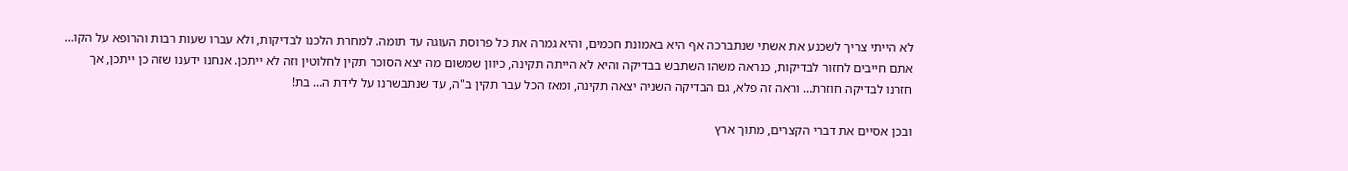לא הייתי צריך לשכנע את אשתי שנתברכה אף היא באמונת חכמים, והיא גמרה את כל פרוסת העוגה עד תומה. למחרת הלכנו לבדיקות, ולא עברו שעות רבות והרופא על הקו… אתם חייבים לחזור לבדיקות, כנראה משהו השתבש בבדיקה והיא לא הייתה תקינה, כיוון שמשום מה יצא הסוכר תקין לחלוטין וזה לא ייתכן. אנחנו ידענו שזה כן ייתכן, אך חזרנו לבדיקה חוזרת… וראה זה פלא, גם הבדיקה השניה יצאה תקינה, ומאז הכל עבר תקין ב"ה, עד שנתבשרנו על לידת ה… בת!

ובכן אסיים את דברי הקצרים, מתוך ארץ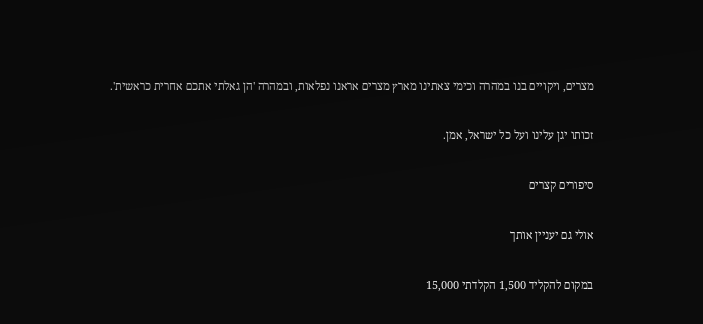מצרים, ויקויים בנו במהרה וכימי צאתינו מארץ מצרים אראנו נפלאות, ובמהרה 'הן גאלתי אתכם אחרית כראשית'.

זכותו יגן עלינו ועל כל ישראל, אמן.

סיפורים קצרים

אולי גם יעניין אותך

במקום להקליד 1,500 הקלדתי 15,000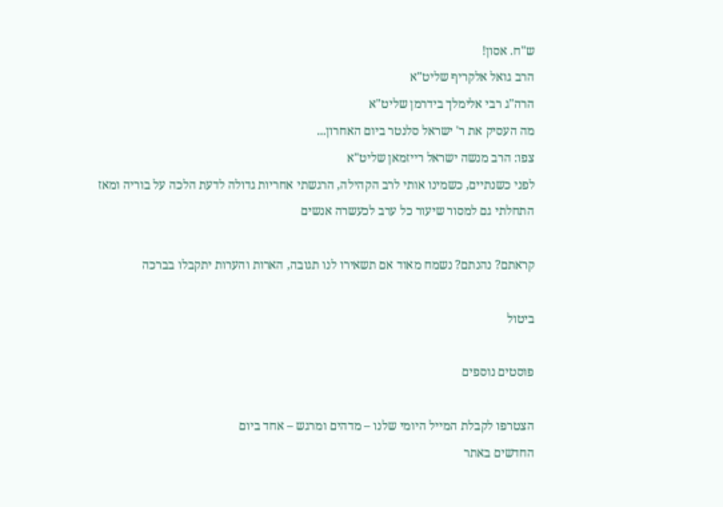ש"ח. אסון!
הרב גואל אלקריף שליט"א
הרה"ג רבי אלימלך בידרמן שליט"א
מה העסיק את ר' ישראל סלנטר ביום האחרון...
צפו: הרב מנשה ישראל רייזמאן שליט"א
לפני כשנתיים, כשמינו אותי לרב הקהילה, הרגשתי אחריות גדולה לדעת הלכה על בוריה ומאז התחלתי גם למסור שיעור כל ערב לכעשרה אנשים

קראתם? נהנתם? נשמח מאוד אם תשאירו לנו תגובה, הארות והערות יתקבלו בברכה

ביטול

פוסטים נוספים

הצטרפו לקבלת המייל היומי שלנו – מדהים ומרגש – אחד ביום
החדשים באתר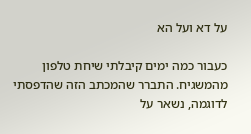על דא ועל הא

כעבור כמה ימים קיבלתי שיחת טלפון מהמשגיח. התברר שהמכתב הזה שהדפסתי לדוגמה, נשאר על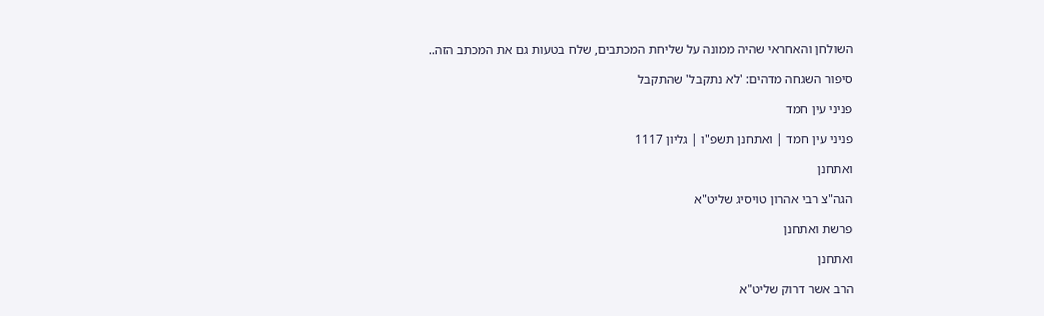השולחן והאחראי שהיה ממונה על שליחת המכתבים, שלח בטעות גם את המכתב הזה..

סיפור השגחה מדהים: 'לא נתקבל' שהתקבל

פניני עין חמד

פניני עין חמד | ואתחנן תשפ"ו | גליון 1117

ואתחנן

הגה"צ רבי אהרון טויסיג שליט"א

פרשת ואתחנן

ואתחנן

הרב אשר דרוק שליט"א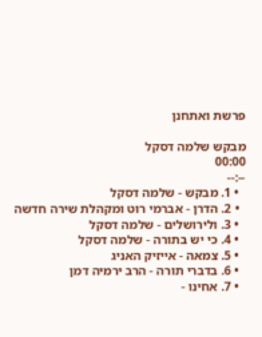פרשת ואתחנן

מבקש שלמה דסקל
00:00
--:--
  • 1. מבקש - שלמה דסקל
  • 2. הדרן - אברמי רוט ומקהלת שירה חדשה
  • 3. ולירושלים - שלמה דסקל
  • 4. כי יש בתורה - שלמה דסקל
  • 5. צמאה - אייזיק האניג
  • 6. בדברי תורה - הרב ירמיה דמן
  • 7. אחינו -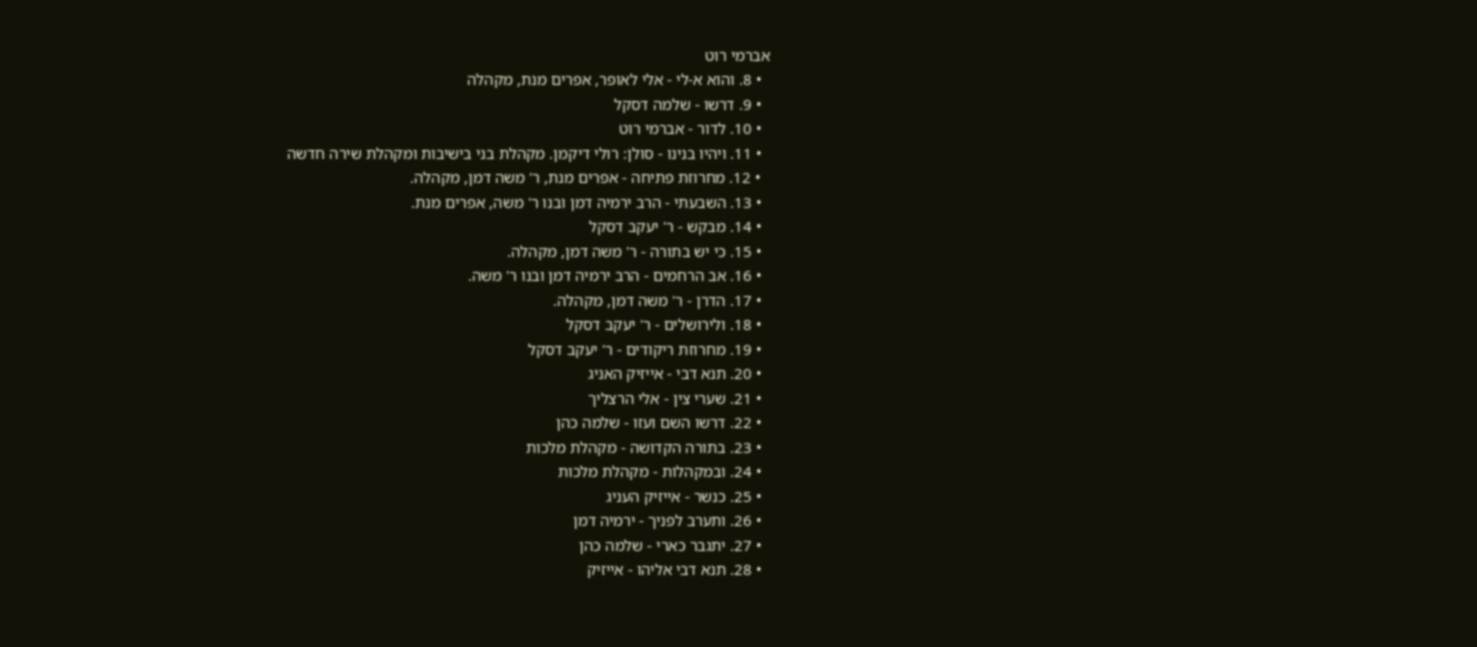אברמי רוט
  • 8. והוא א-לי - אלי לאופר, אפרים מנת, מקהלה
  • 9. דרשו - שלמה דסקל
  • 10. לדור - אברמי רוט
  • 11. ויהיו בנינו - סולן: רולי דיקמן. מקהלת בני בישיבות ומקהלת שירה חדשה
  • 12. מחרוזת פתיחה - אפרים מנת, ר' משה דמן, מקהלה.
  • 13. השבעתי - הרב ירמיה דמן ובנו ר' משה, אפרים מנת.
  • 14. מבקש - ר' יעקב דסקל
  • 15. כי יש בתורה - ר' משה דמן, מקהלה.
  • 16. אב הרחמים - הרב ירמיה דמן ובנו ר' משה.
  • 17. הדרן - ר' משה דמן, מקהלה.
  • 18. ולירושלים - ר' יעקב דסקל
  • 19. מחרוזת ריקודים - ר' יעקב דסקל
  • 20. תנא דבי - אייזיק האניג
  • 21. שערי צין - אלי הרצליך
  • 22. דרשו השם ועזו - שלמה כהן
  • 23. בתורה הקדושה - מקהלת מלכות
  • 24. ובמקהלות - מקהלת מלכות
  • 25. כנשר - אייזיק העניג
  • 26. ותערב לפניך - ירמיה דמן
  • 27. יתגבר כארי - שלמה כהן
  • 28. תנא דבי אליהו - אייזיק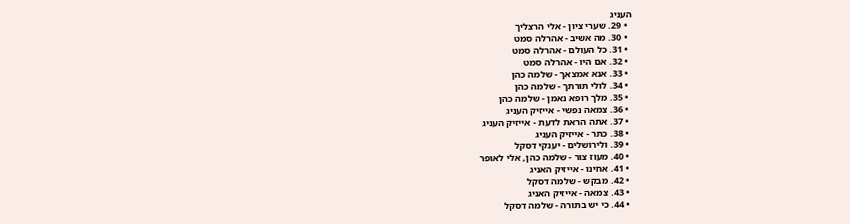העניג
  • 29. שערי ציון - אלי הרצליך
  • 30. מה אשיב - אהרלה סמט
  • 31. כל העולם - אהרלה סמט
  • 32. אם היו - אהרלה סמט
  • 33. אנא אמצאך - שלמה כהן
  • 34. לולי תורתך - שלמה כהן
  • 35. מלך רופא נאמן - שלמה כהן
  • 36. צמאה נפשי - אייזיק העניג
  • 37. אתה הראת לדעת - אייזיק העניג
  • 38. כתר - אייזיק העניג
  • 39. ולירושלים - יענקי דסקל
  • 40. מעוז צור - שלמה כהן, אלי לאופר
  • 41. אחינו - אייזיק האניג
  • 42. מבקש - שלמה דסקל
  • 43. צמאה - אייזיק האניג
  • 44. כי יש בתורה - שלמה דסקל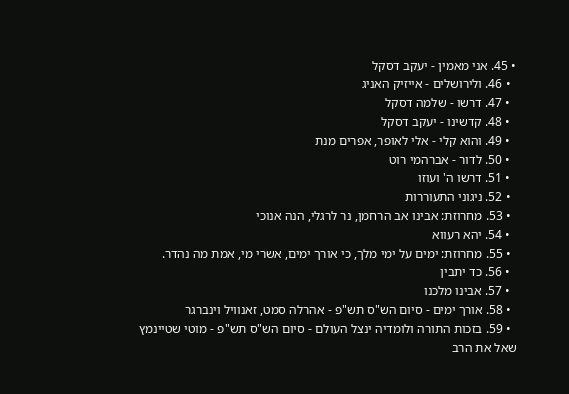• 45. אני מאמין - יעקב דסקל
  • 46. ולירושלים - אייזיק האניג
  • 47. דרשו - שלמה דסקל
  • 48. קדשינו - יעקב דסקל
  • 49. והוא קלי - אלי לאופר, אפרים מנת
  • 50. לדור - אברהמי רוט
  • 51. דרשו ה' ועוזו
  • 52. ניגוני התעוררות
  • 53. מחרוזת: אבינו אב הרחמן, נר לרגלי, הנה אנוכי
  • 54. יהא רעווא
  • 55. מחרוזת: ימים על ימי מלך, כי אורך ימים, אשרי מי, אמת מה נהדר.
  • 56. כד יתבין
  • 57. אבינו מלכנו
  • 58. אורך ימים - סיום הש"ס תש"פ - אהרלה סמט, זאנוויל וינברגר
  • 59. בזכות התורה ולומדיה ינצל העולם - סיום הש"ס תש"פ - מוטי שטיינמץ
שאל את הרב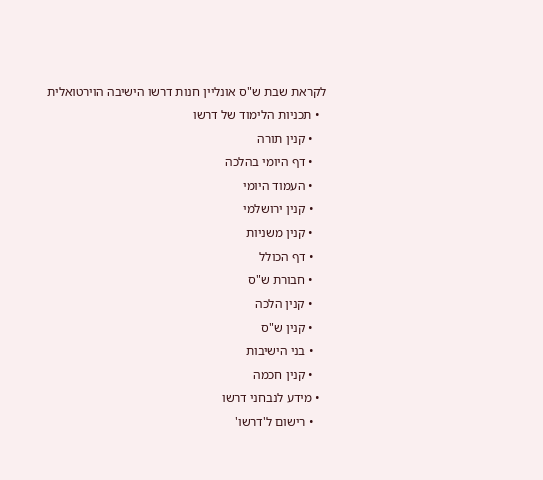לקראת שבת ש"ס אונליין חנות דרשו הישיבה הוירטואלית
  • תכניות הלימוד של דרשו
    • קנין תורה
    • דף היומי בהלכה
    • העמוד היומי
    • קנין ירושלמי
    • קנין משניות
    • דף הכולל
    • חבורת ש"ס
    • קנין הלכה
    • קנין ש"ס
    • בני הישיבות
    • קנין חכמה
  • מידע לנבחני דרשו
    • רישום ל'דרשו'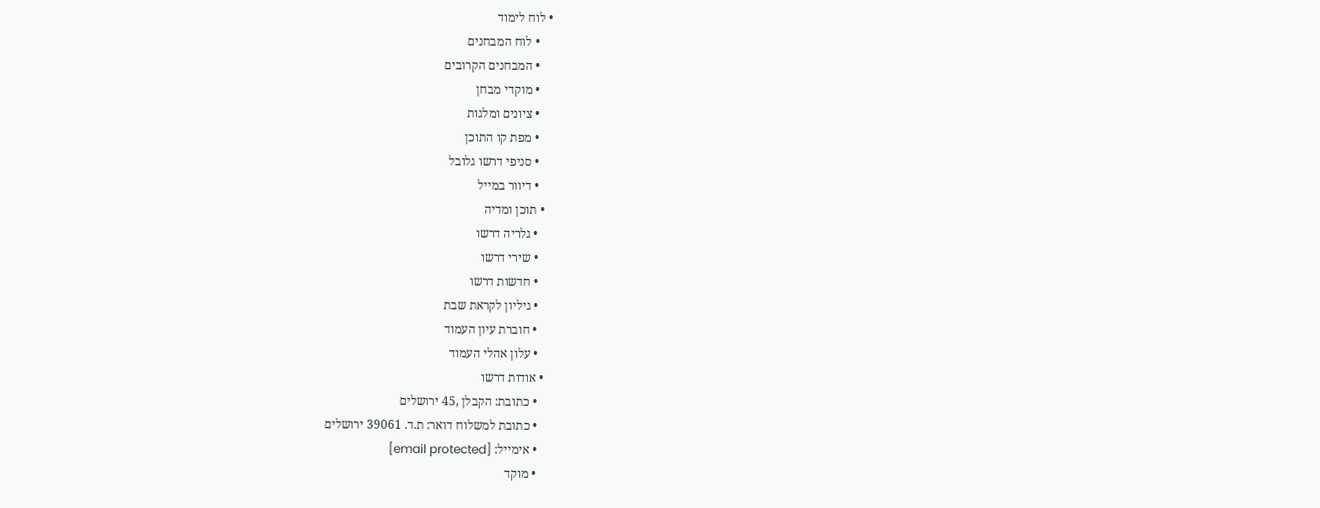• לוח לימוד
    • לוח המבחנים
    • המבחנים הקרובים
    • מוקדי מבחן
    • ציונים ומלגות
    • מפת קו התוכן
    • סניפי דרשו גלובל
    • דיוור במייל
  • תוכן ומדיה
    • גלריה דרשו
    • שירי דרשו
    • חדשות דרשו
    • גיליון לקראת שבת
    • חוברת עיון העמוד
    • עלון אהלי העמוד
  • אודות דרשו
    • כתובת: הקבלן ,45 ירושלים
    • כתובת למשלוח דואר: ת.ד. 39061 ירושלים
    • אימייל: [email protected]
    • מוקד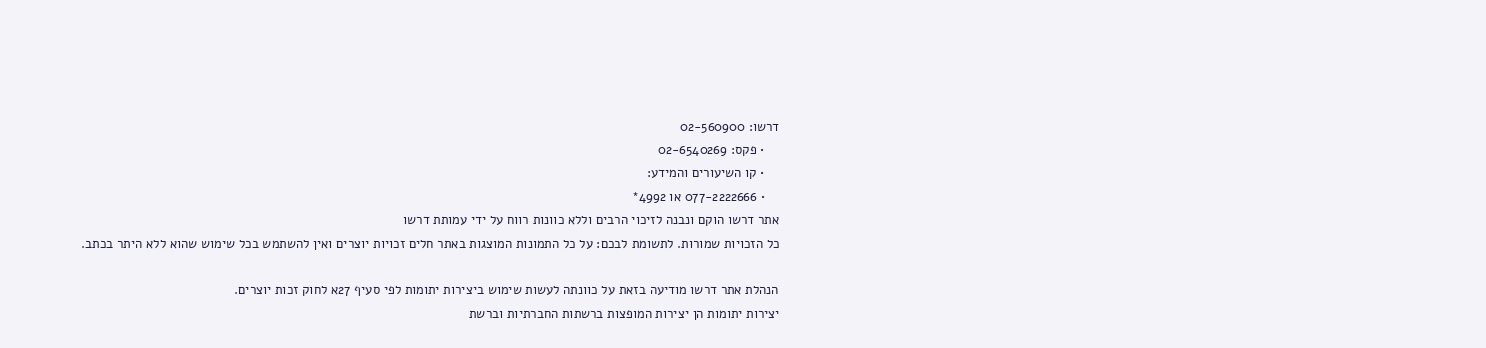דרשו: 02-560900
    • פקס: 02-6540269
    • קו השיעורים והמידע:
    • 077-2222666 או 4992*
אתר דרשו הוקם ונבנה לזיכוי הרבים וללא כוונות רווח על ידי עמותת דרשו
כל הזכויות שמורות. לתשומת לבכם: על כל התמונות המוצגות באתר חלים זכויות יוצרים ואין להשתמש בכל שימוש שהוא ללא היתר בכתב.

הנהלת אתר דרשו מודיעה בזאת על כוונתה לעשות שימוש ביצירות יתומות לפי סעיף 27א לחוק זכות יוצרים.
יצירות יתומות הן יצירות המופצות ברשתות החברתיות וברשת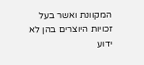המקוונת ואשר בעל זכויות היוצרים בהן לא ידוע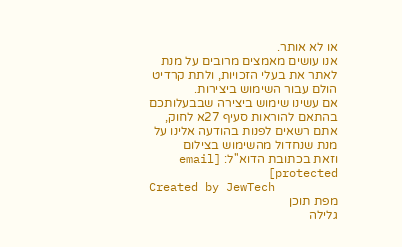או לא אותר.
אנו עושים מאמצים מרובים על מנת לאתר את בעלי הזכויות, ולתת קרדיט הולם עבור השימוש ביצירות.
אם עשינו שימוש ביצירה שבבעלותכם בהתאם להוראות סעיף 27א לחוק, אתם רשאים לפנות בהודעה אלינו על מנת שנחדול מהשימוש בצילום
וזאת בכתובת הדוא''ל: [email protected]
Created by JewTech
מפת תוכן
גלילה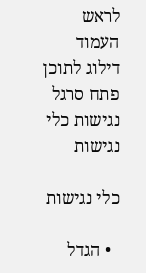לראש העמוד
דילוג לתוכן
פתח סרגל נגישות כלי נגישות

כלי נגישות

  • הגדל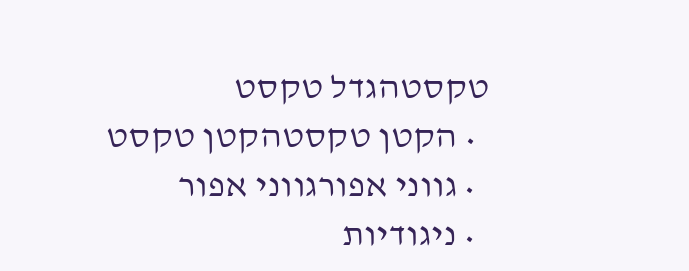טקסטהגדל טקסט
  • הקטן טקסטהקטן טקסט
  • גווני אפורגווני אפור
  • ניגודיות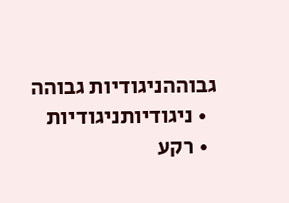גבוההניגודיות גבוהה
  • ניגודיותניגודיות
  • רקע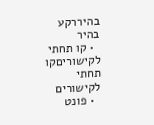בהיררקע בהיר
  • קו תחתי לקישוריםקו תחתי לקישורים
  • פונט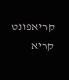קריאפונט קריא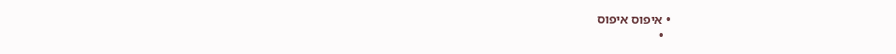• איפוס איפוס
  •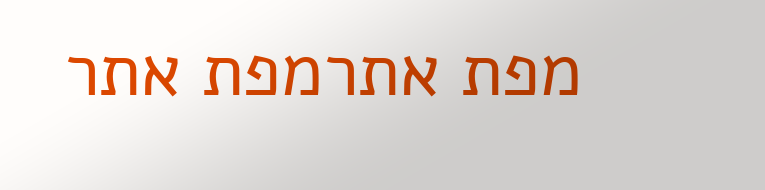מפת אתרמפת אתר